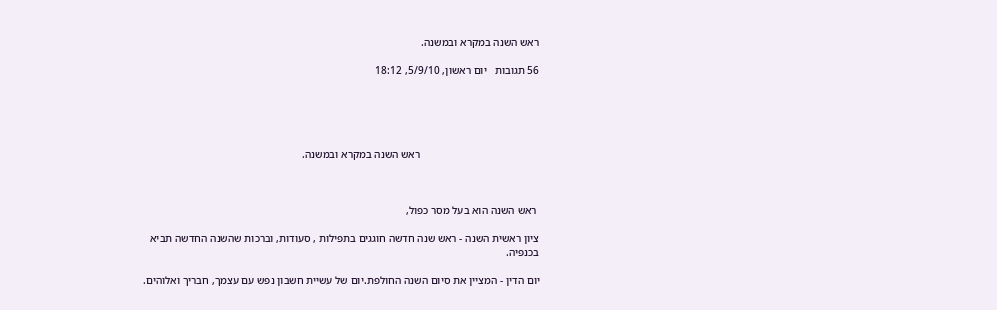ראש השנה במקרא ובמשנה.

56 תגובות   יום ראשון, 5/9/10, 18:12





                                            ראש השנה במקרא ובמשנה.



 ראש השנה הוא בעל מסר כפול,

ציון ראשית השנה - ראש שנה חדשה חוגגים בתפילות , סעודות, וברכות שהשנה החדשה תביא בכנפיה.

יום הדין - המציין את סיום השנה החולפת.יום של עשיית חשבון נפש עם עצמך, חבריך ואלוהים.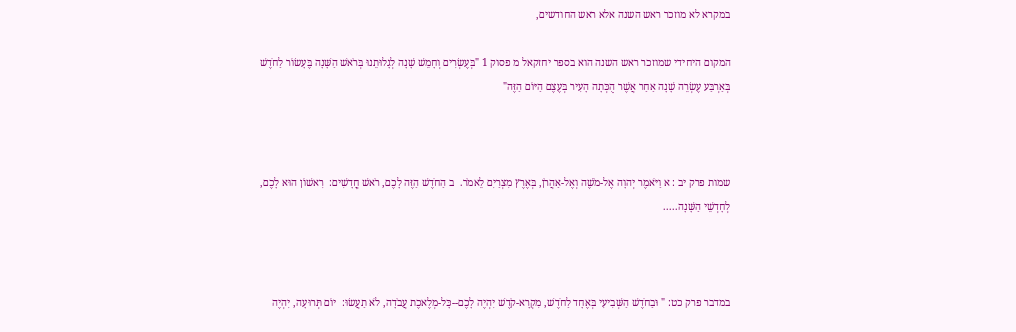במקרא לא מוזכר ראש השנה אלא ראש החודשים,

המקום היחידי שמוזכר ראש השנה הוא בספר יחזקאל מ פסוק 1 "בְּעֶשְׂרִים וְחָמֵשׁ שָׁנָה לְגָלוּתֵנוּ בְּרֹאשׁ הַשָּׁנָה בֶּעָשׂוֹר לַחֹדֶשׁ בְּאַרְבַּע עֶשְׂרֵה שָׁנָה אַחַר אֲשֶׁר הֻכְּתָה הָעִיר בְּעֶצֶם הַיּוֹם הַזֶּה"



שמות פרק יב : א וַיֹּאמֶר יְהוָה אֶל-מֹשֶׁה וְאֶל-אַהֲרֹן, בְּאֶרֶץ מִצְרַיִם לֵאמֹר.  ב הַחֹדֶשׁ הַזֶּה לָכֶם, רֹאשׁ חֳדָשִׁים:  רִאשׁוֹן הוּא לָכֶם, לְחָדְשֵׁי הַשָּׁנָה.....



במדבר פרק כט: " וּבַחֹדֶשׁ הַשְּׁבִיעִי בְּאֶחָד לַחֹדֶשׁ, מִקְרָא-קֹדֶשׁ יִהְיֶה לָכֶם--כָּל-מְלֶאכֶת עֲבֹדָה, לֹא תַעֲשׂוּ:  יוֹם תְּרוּעָה, יִהְיֶה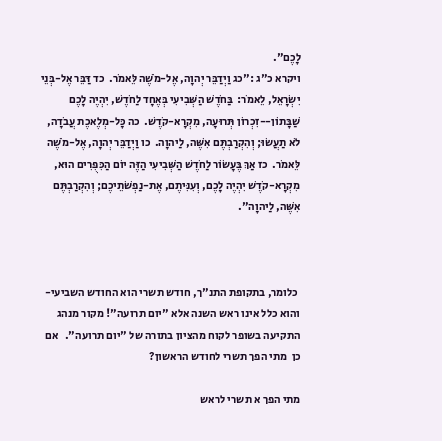לָכֶם".
ויקרא כ"ג :"כג וַיְדַבֵּר יְהוָה, אֶל-מֹשֶׁה לֵּאמֹר.  כד דַּבֵּר אֶל-בְּנֵי יִשְׂרָאֵל, לֵאמֹר:  בַּחֹדֶשׁ הַשְּׁבִיעִי בְּאֶחָד לַחֹדֶשׁ, יִהְיֶה לָכֶם שַׁבָּתוֹן--זִכְרוֹן תְּרוּעָה, מִקְרָא-קֹדֶשׁ.  כה כָּל-מְלֶאכֶת עֲבֹדָה, לֹא תַעֲשׂוּ; וְהִקְרַבְתֶּם אִשֶּׁה, לַיהוָה.  כו וַיְדַבֵּר יְהוָה, אֶל-מֹשֶׁה לֵּאמֹר.  כז אַךְ בֶּעָשׂוֹר לַחֹדֶשׁ הַשְּׁבִיעִי הַזֶּה יוֹם הַכִּפֻּרִים הוּא, מִקְרָא-קֹדֶשׁ יִהְיֶה לָכֶם, וְעִנִּיתֶם, אֶת-נַפְשֹׁתֵיכֶם; וְהִקְרַבְתֶּם אִשֶּׁה, לַיהוָה".



 כלומר, בתקופת התנ"ך, חודש תשרי הוא החודש השביעי- והוא כלל אינו ראש השנה אלא "יום תרועה"! מקור מנהג התקיעה בשופר לקוח מהציון בתורה של "יום תרועה".   אם כן  מתי הפך תשרי לחודש הראשון?

מתי הפך א תשרי לראש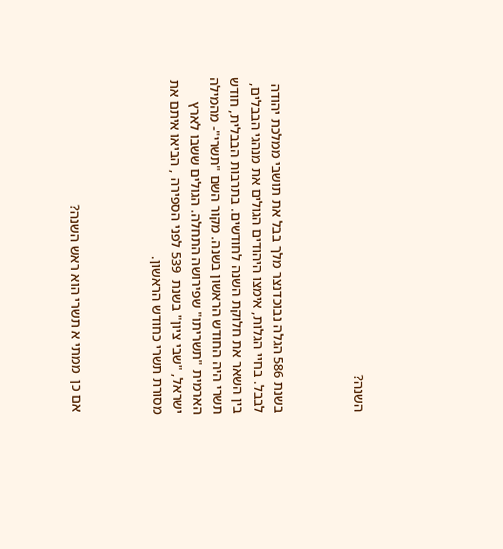השנה?



בשנת 586 הגלה נבוכדנצר מלך בבל את תושבי ממלכת יהודה לבבל. בחיי הגלות, אימצו היהודים הגולים את מנהגי הבבלים, בין השאר את חלוקת השנה לחודשים. בתרבות הבבלית, חודש תשרי היה החודש הראשון בשנה. מקור השם "תשרי"- מהמילה הארמית "תשריתו" שפירושה התחלה. הגולים ששבו לארץ ישראל, "שבי ציון" בשנת  539 לפני הספירה , הביאו איתם את מסורת תשרי כחודש הראשון.



 אם כן  ממתי א תשרי הוא ראש השנה?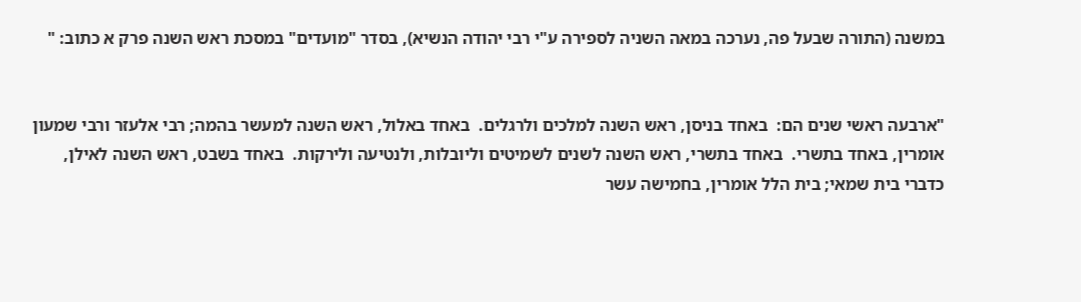במשנה (התורה שבעל פה, נערכה במאה השניה לספירה ע"י רבי יהודה הנשיא), בסדר "מועדים" במסכת ראש השנה פרק א כתוב: "


"ארבעה ראשי שנים הם:  באחד בניסן, ראש השנה למלכים ולרגלים.  באחד באלול, ראש השנה למעשר בהמה; רבי אלעזר ורבי שמעון אומרין, באחד בתשרי.  באחד בתשרי, ראש השנה לשנים לשמיטים וליובלות, ולנטיעה ולירקות.  באחד בשבט, ראש השנה לאילן, כדברי בית שמאי; בית הלל אומרין, בחמישה עשר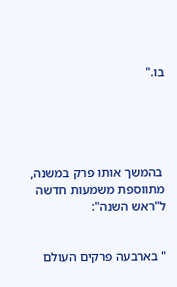בו."





 בהמשך אותו פרק במשנה, מתווספת משמעות חדשה ל"ראש השנה":


" בארבעה פרקים העולם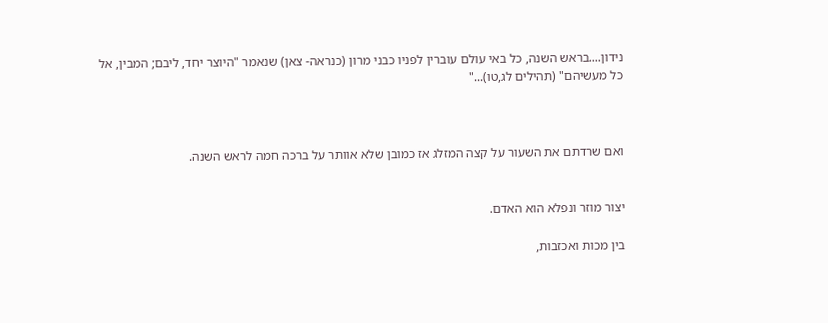נידון....בראש השנה, כל באי עולם עוברין לפניו כבני מרון (כנראה- צאן) שנאמר "היוצר יחד, ליבם; המבין, אל כל מעשיהם" (תהילים לג,טו)..."



ואם שרדתם את השעור על קצה המזלג אז כמובן שלא אוותר על ברכה חמה לראש השנה.


יצור מוזר ונפלא הוא האדם.

בין מכות ואכזבות,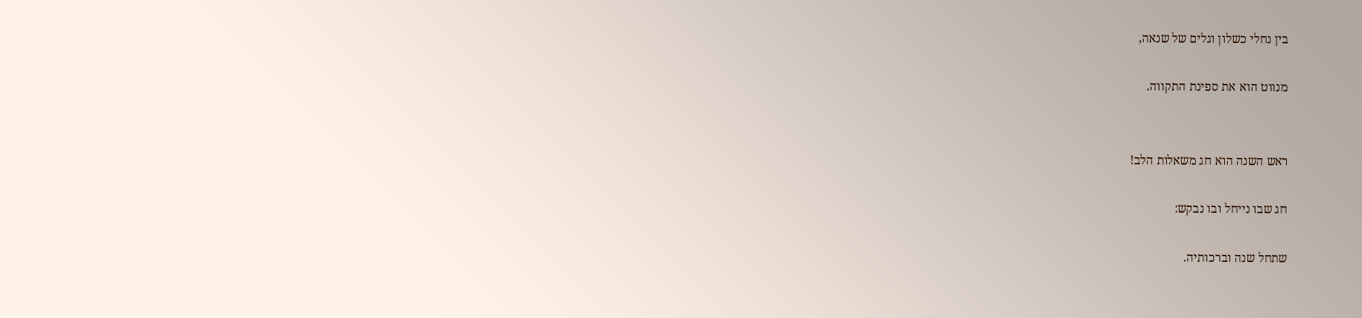בין נחלי כשלון וגלים של שנאה,

מנווט הוא את ספינת התקווה.


ראש השנה הוא חג משאלות הלב!

חג שבו נייחל ובו נבקש:

שתחל שנה וברכותיה.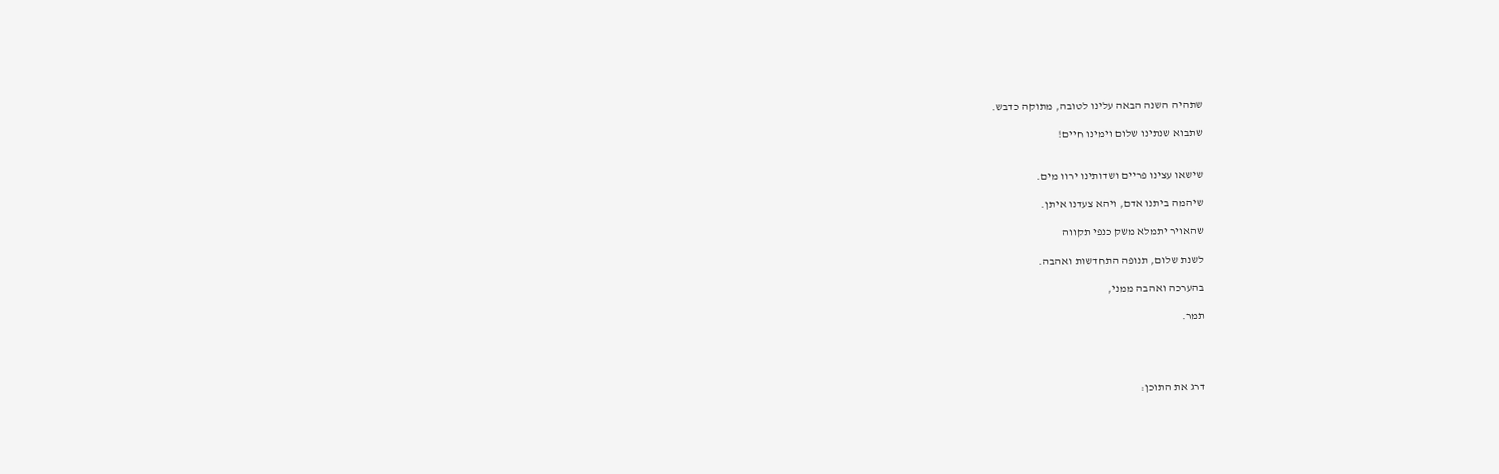שתהיה השנה הבאה עלינו לטובה, מתוקה כדבש.

שתבוא שנתינו שלום וימינו חיים!


שישאו עצינו פריים ושדותינו ירוו מים.

שיהמה ביתנו אדם, ויהא צעדנו איתן.

שהאויר יתמלא משק כנפי תקווה

לשנת שלום, תנופה התחדשות ואהבה.

בהערכה ואהבה ממני,

תמר.




דרג את התוכן: